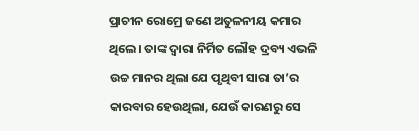ପ୍ରାଚୀନ ରୋମ୍ରେ ଜଣେ ଅତୁଳନୀୟ କମାର ଥିଲେ। ତାଙ୍କ ଦ୍ବାରା ନିର୍ମିତ ଲୌହ ଦ୍ରବ୍ୟ ଏଭଳି ଉଚ୍ଚ ମାନର ଥିଲା ଯେ ପୃଥିବୀ ସାରା ତା’ର କାରବାର ହେଉଥିଲା, ଯେଉଁ କାରଣରୁ ସେ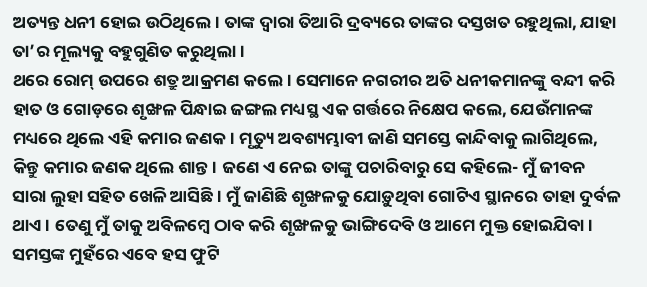ଅତ୍ୟନ୍ତ ଧନୀ ହୋଇ ଉଠିଥିଲେ। ତାଙ୍କ ଦ୍ବାରା ତିଆରି ଦ୍ରବ୍ୟରେ ତାଙ୍କର ଦସ୍ତଖତ ରହୁଥିଲା, ଯାହା ତା’ର ମୂଲ୍ୟକୁ ବହୁଗୁଣିତ କରୁଥିଲା।
ଥରେ ରୋମ୍ ଉପରେ ଶତ୍ରୁ ଆକ୍ରମଣ କଲେ। ସେମାନେ ନଗରୀର ଅତି ଧନୀକମାନଙ୍କୁ ବନ୍ଦୀ କରି ହାତ ଓ ଗୋଡ଼ରେ ଶୃଙ୍ଖଳ ପିନ୍ଧାଇ ଜଙ୍ଗଲ ମଧ୍ୟସ୍ଥ ଏକ ଗର୍ତ୍ତରେ ନିକ୍ଷେପ କଲେ, ଯେଉଁମାନଙ୍କ ମଧ୍ୟରେ ଥିଲେ ଏହି କମାର ଜଣକ। ମୃତ୍ୟୁ ଅବଶ୍ୟମ୍ଭାବୀ ଜାଣି ସମସ୍ତେ କାନ୍ଦିବାକୁ ଲାଗିଥିଲେ, କିନ୍ତୁ କମାର ଜଣକ ଥିଲେ ଶାନ୍ତ। ଜଣେ ଏ ନେଇ ତାଙ୍କୁ ପଚାରିବାରୁ ସେ କହିଲେ- ମୁଁ ଜୀବନ ସାରା ଲୁହା ସହିତ ଖେଳି ଆସିଛି। ମୁଁ ଜାଣିଛି ଶୃଙ୍ଖଳକୁ ଯୋଡ଼ୁଥିବା ଗୋଟିଏ ସ୍ଥାନରେ ତାହା ଦୁର୍ବଳ ଥାଏ। ତେଣୁ ମୁଁ ତାକୁ ଅବିଳମ୍ବେ ଠାବ କରି ଶୃଙ୍ଖଳକୁ ଭାଙ୍ଗିଦେବି ଓ ଆମେ ମୁକ୍ତ ହୋଇଯିବା।
ସମସ୍ତଙ୍କ ମୁହଁରେ ଏବେ ହସ ଫୁଟି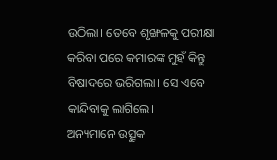ଉଠିଲା। ତେବେ ଶୃଙ୍ଖଳକୁ ପରୀକ୍ଷା କରିବା ପରେ କମାରଙ୍କ ମୁହଁ କିନ୍ତୁ ବିଷାଦରେ ଭରିଗଲା। ସେ ଏବେ କାନ୍ଦିବାକୁ ଲାଗିଲେ।
ଅନ୍ୟମାନେ ଉତ୍ସୁକ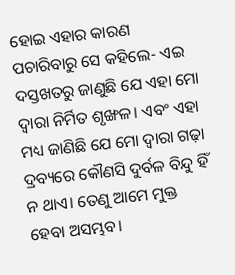ହୋଇ ଏହାର କାରଣ ପଚାରିବାରୁ ସେ କହିଲେ- ଏଇ ଦସ୍ତଖତରୁ ଜାଣୁଛି ଯେ ଏହା ମୋ ଦ୍ବାରା ନିର୍ମିତ ଶୃଙ୍ଖଳ। ଏବଂ ଏହା ମଧ୍ୟ ଜାଣିଛି ଯେ ମୋ ଦ୍ବାରା ଗଢ଼ା ଦ୍ରବ୍ୟରେ କୌଣସି ଦୁର୍ବଳ ବିନ୍ଦୁ ହିଁ ନ ଥାଏ। ତେଣୁ ଆମେ ମୁକ୍ତ ହେବା ଅସମ୍ଭବ।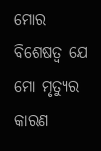ମୋର ବିଶେଷତ୍ବ ଯେ ମୋ ମୃତ୍ୟୁର କାରଣ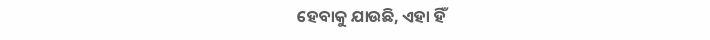ହେବାକୁ ଯାଉଛି, ଏହା ହିଁ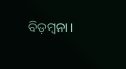ବିଡ଼ମ୍ବନା।